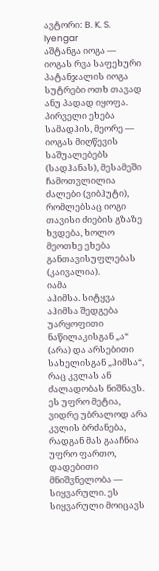ავტორი: B. K. S. Iyengar
აშტანგა იოგა — იოგას რვა საფეხური
პატანჯალის იოგა სუტრები ოთხ თავად ანუ პადად იყოფა. პირველი ეხება სამადჰის, მეორე — იოგას მიღწევის საშუალებებს (სადჰანას), მესამეში ჩამოთვლილია ძალები (ვიბჰუტი), რომლებსაც იოგი თავისი ძიების გზაზე ხვდება, ხოლო მეოთხე ეხება განთავისუფლებას (კაივალია).
იამა
აჰიმსა. სიტყვა აჰიმსა შედგება უარყოფითი ნაწილაკისგან „ა“ (არა) და არსებითი სახელისგან „ჰიმსა“, რაც კვლას ან ძალადობას ნიშნავს. ეს უფრო მეტია, ვიდრე უბრალოდ არა კვლის ბრძანება, რადგან მას გააჩნია უფრო ფართო, დადებითი მნიშვნელობა — სიყვარული. ეს სიყვარული მოიცავს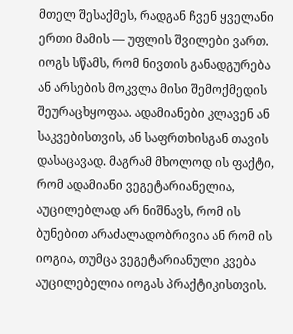მთელ შესაქმეს, რადგან ჩვენ ყველანი ერთი მამის — უფლის შვილები ვართ. იოგს სწამს, რომ ნივთის განადგურება ან არსების მოკვლა მისი შემოქმედის შეურაცხყოფაა. ადამიანები კლავენ ან საკვებისთვის, ან საფრთხისგან თავის დასაცავად. მაგრამ მხოლოდ ის ფაქტი, რომ ადამიანი ვეგეტარიანელია, აუცილებლად არ ნიშნავს, რომ ის ბუნებით არაძალადობრივია ან რომ ის იოგია, თუმცა ვეგეტარიანული კვება აუცილებელია იოგას პრაქტიკისთვის.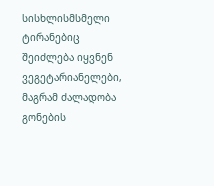სისხლისმსმელი ტირანებიც შეიძლება იყვნენ ვეგეტარიანელები, მაგრამ ძალადობა გონების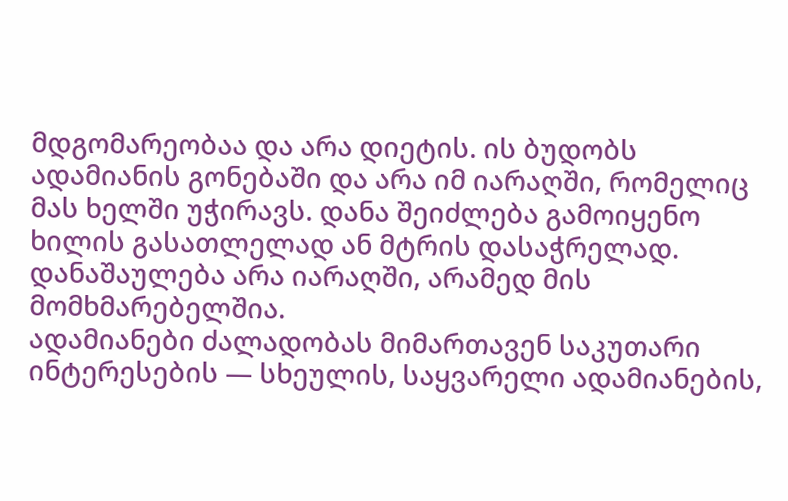მდგომარეობაა და არა დიეტის. ის ბუდობს ადამიანის გონებაში და არა იმ იარაღში, რომელიც მას ხელში უჭირავს. დანა შეიძლება გამოიყენო ხილის გასათლელად ან მტრის დასაჭრელად. დანაშაულება არა იარაღში, არამედ მის მომხმარებელშია.
ადამიანები ძალადობას მიმართავენ საკუთარი ინტერესების — სხეულის, საყვარელი ადამიანების,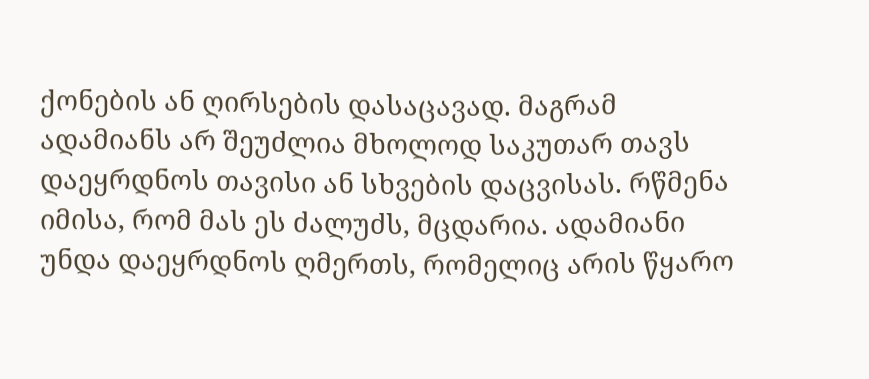ქონების ან ღირსების დასაცავად. მაგრამ ადამიანს არ შეუძლია მხოლოდ საკუთარ თავს დაეყრდნოს თავისი ან სხვების დაცვისას. რწმენა იმისა, რომ მას ეს ძალუძს, მცდარია. ადამიანი უნდა დაეყრდნოს ღმერთს, რომელიც არის წყარო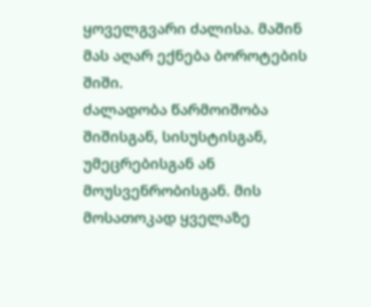ყოველგვარი ძალისა. მაშინ მას აღარ ექნება ბოროტების შიში.
ძალადობა წარმოიშობა შიშისგან, სისუსტისგან, უმეცრებისგან ან მოუსვენრობისგან. მის მოსათოკად ყველაზე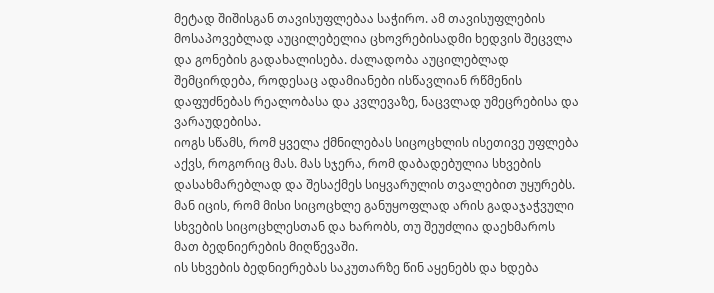მეტად შიშისგან თავისუფლებაა საჭირო. ამ თავისუფლების მოსაპოვებლად აუცილებელია ცხოვრებისადმი ხედვის შეცვლა და გონების გადახალისება. ძალადობა აუცილებლად შემცირდება, როდესაც ადამიანები ისწავლიან რწმენის დაფუძნებას რეალობასა და კვლევაზე, ნაცვლად უმეცრებისა და ვარაუდებისა.
იოგს სწამს, რომ ყველა ქმნილებას სიცოცხლის ისეთივე უფლება აქვს, როგორიც მას. მას სჯერა, რომ დაბადებულია სხვების დასახმარებლად და შესაქმეს სიყვარულის თვალებით უყურებს. მან იცის, რომ მისი სიცოცხლე განუყოფლად არის გადაჯაჭვული სხვების სიცოცხლესთან და ხარობს, თუ შეუძლია დაეხმაროს მათ ბედნიერების მიღწევაში.
ის სხვების ბედნიერებას საკუთარზე წინ აყენებს და ხდება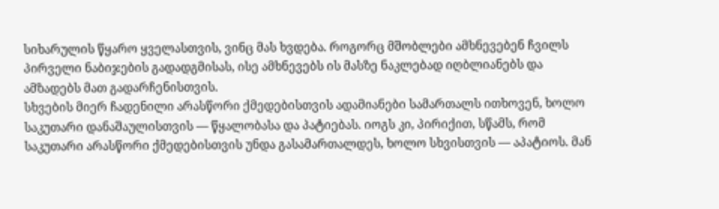სიხარულის წყარო ყველასთვის, ვინც მას ხვდება. როგორც მშობლები ამხნევებენ ჩვილს პირველი ნაბიჯების გადადგმისას, ისე ამხნევებს ის მასზე ნაკლებად იღბლიანებს და ამზადებს მათ გადარჩენისთვის.
სხვების მიერ ჩადენილი არასწორი ქმედებისთვის ადამიანები სამართალს ითხოვენ, ხოლო საკუთარი დანაშაულისთვის — წყალობასა და პატიებას. იოგს კი, პირიქით, სწამს, რომ საკუთარი არასწორი ქმედებისთვის უნდა გასამართალდეს, ხოლო სხვისთვის — აპატიოს. მან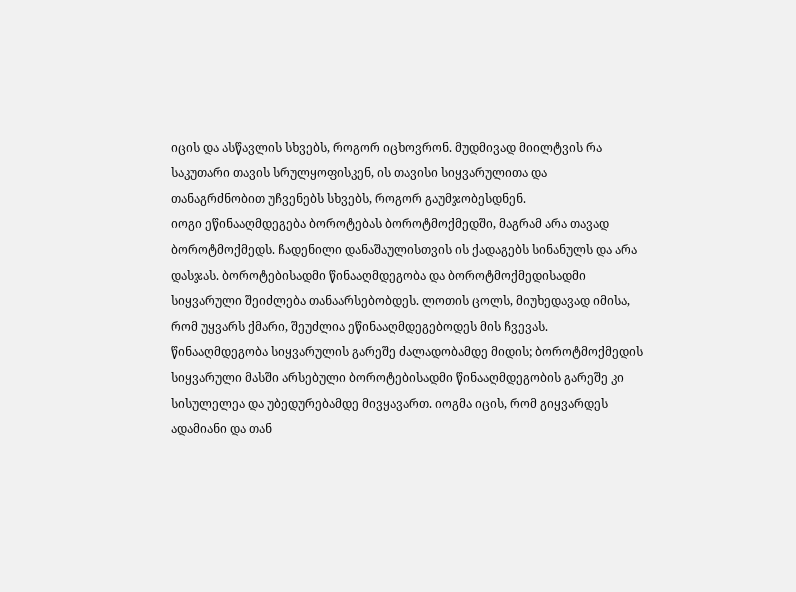იცის და ასწავლის სხვებს, როგორ იცხოვრონ. მუდმივად მიილტვის რა საკუთარი თავის სრულყოფისკენ, ის თავისი სიყვარულითა და თანაგრძნობით უჩვენებს სხვებს, როგორ გაუმჯობესდნენ.
იოგი ეწინააღმდეგება ბოროტებას ბოროტმოქმედში, მაგრამ არა თავად ბოროტმოქმედს. ჩადენილი დანაშაულისთვის ის ქადაგებს სინანულს და არა დასჯას. ბოროტებისადმი წინააღმდეგობა და ბოროტმოქმედისადმი სიყვარული შეიძლება თანაარსებობდეს. ლოთის ცოლს, მიუხედავად იმისა, რომ უყვარს ქმარი, შეუძლია ეწინააღმდეგებოდეს მის ჩვევას. წინააღმდეგობა სიყვარულის გარეშე ძალადობამდე მიდის; ბოროტმოქმედის სიყვარული მასში არსებული ბოროტებისადმი წინააღმდეგობის გარეშე კი სისულელეა და უბედურებამდე მივყავართ. იოგმა იცის, რომ გიყვარდეს ადამიანი და თან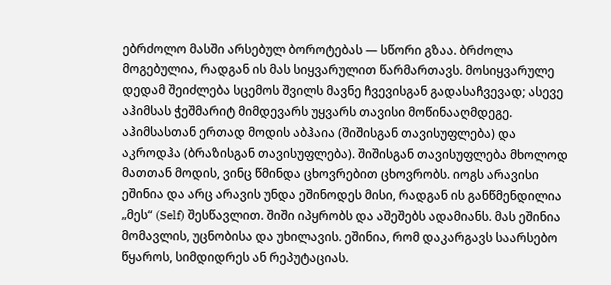ებრძოლო მასში არსებულ ბოროტებას — სწორი გზაა. ბრძოლა მოგებულია, რადგან ის მას სიყვარულით წარმართავს. მოსიყვარულე დედამ შეიძლება სცემოს შვილს მავნე ჩვევისგან გადასაჩვევად; ასევე აჰიმსას ჭეშმარიტ მიმდევარს უყვარს თავისი მოწინააღმდეგე.
აჰიმსასთან ერთად მოდის აბჰაია (შიშისგან თავისუფლება) და აკროდჰა (ბრაზისგან თავისუფლება). შიშისგან თავისუფლება მხოლოდ მათთან მოდის, ვინც წმინდა ცხოვრებით ცხოვრობს. იოგს არავისი ეშინია და არც არავის უნდა ეშინოდეს მისი, რადგან ის განწმენდილია „მეს“ (Self) შესწავლით. შიში იპყრობს და აშეშებს ადამიანს. მას ეშინია მომავლის, უცნობისა და უხილავის. ეშინია, რომ დაკარგავს საარსებო წყაროს, სიმდიდრეს ან რეპუტაციას.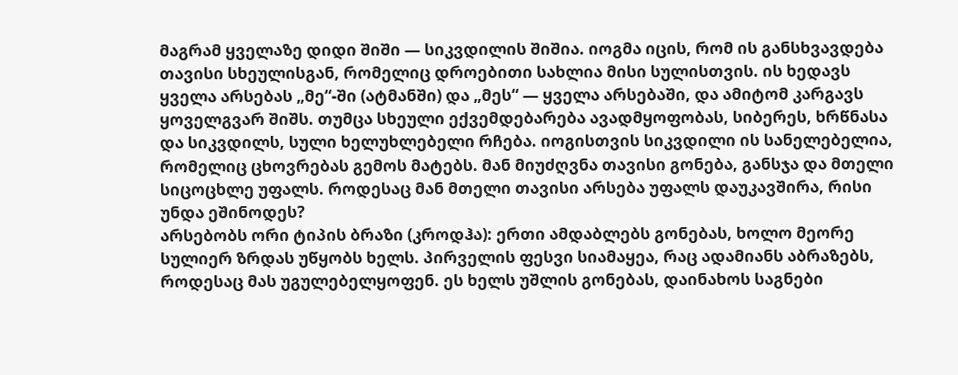მაგრამ ყველაზე დიდი შიში — სიკვდილის შიშია. იოგმა იცის, რომ ის განსხვავდება თავისი სხეულისგან, რომელიც დროებითი სახლია მისი სულისთვის. ის ხედავს ყველა არსებას „მე“-ში (ატმანში) და „მეს“ — ყველა არსებაში, და ამიტომ კარგავს ყოველგვარ შიშს. თუმცა სხეული ექვემდებარება ავადმყოფობას, სიბერეს, ხრწნასა და სიკვდილს, სული ხელუხლებელი რჩება. იოგისთვის სიკვდილი ის სანელებელია, რომელიც ცხოვრებას გემოს მატებს. მან მიუძღვნა თავისი გონება, განსჯა და მთელი სიცოცხლე უფალს. როდესაც მან მთელი თავისი არსება უფალს დაუკავშირა, რისი უნდა ეშინოდეს?
არსებობს ორი ტიპის ბრაზი (კროდჰა): ერთი ამდაბლებს გონებას, ხოლო მეორე სულიერ ზრდას უწყობს ხელს. პირველის ფესვი სიამაყეა, რაც ადამიანს აბრაზებს, როდესაც მას უგულებელყოფენ. ეს ხელს უშლის გონებას, დაინახოს საგნები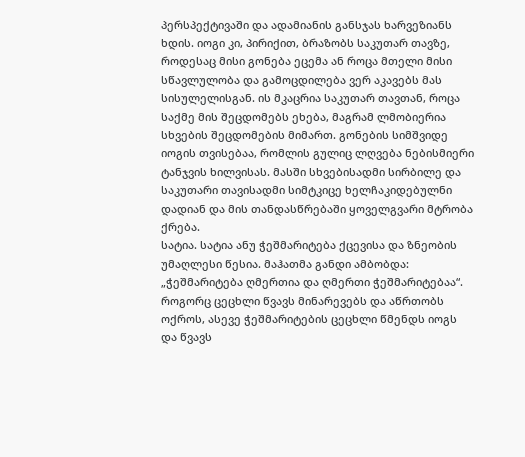პერსპექტივაში და ადამიანის განსჯას ხარვეზიანს ხდის. იოგი კი, პირიქით, ბრაზობს საკუთარ თავზე, როდესაც მისი გონება ეცემა ან როცა მთელი მისი სწავლულობა და გამოცდილება ვერ აკავებს მას სისულელისგან. ის მკაცრია საკუთარ თავთან, როცა საქმე მის შეცდომებს ეხება, მაგრამ ლმობიერია სხვების შეცდომების მიმართ. გონების სიმშვიდე იოგის თვისებაა, რომლის გულიც ლღვება ნებისმიერი ტანჯვის ხილვისას. მასში სხვებისადმი სირბილე და საკუთარი თავისადმი სიმტკიცე ხელჩაკიდებულნი დადიან და მის თანდასწრებაში ყოველგვარი მტრობა ქრება.
სატია. სატია ანუ ჭეშმარიტება ქცევისა და ზნეობის უმაღლესი წესია. მაჰათმა განდი ამბობდა: „ჭეშმარიტება ღმერთია და ღმერთი ჭეშმარიტებაა“. როგორც ცეცხლი წვავს მინარევებს და აწრთობს ოქროს, ასევე ჭეშმარიტების ცეცხლი წმენდს იოგს და წვავს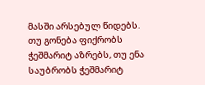მასში არსებულ წიდებს.
თუ გონება ფიქრობს ჭეშმარიტ აზრებს, თუ ენა საუბრობს ჭეშმარიტ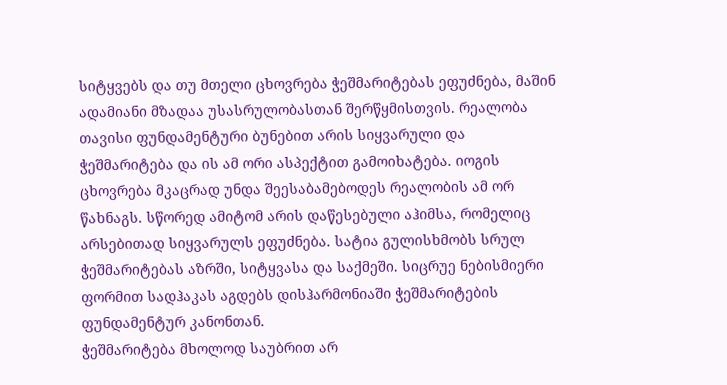სიტყვებს და თუ მთელი ცხოვრება ჭეშმარიტებას ეფუძნება, მაშინ ადამიანი მზადაა უსასრულობასთან შერწყმისთვის. რეალობა თავისი ფუნდამენტური ბუნებით არის სიყვარული და ჭეშმარიტება და ის ამ ორი ასპექტით გამოიხატება. იოგის ცხოვრება მკაცრად უნდა შეესაბამებოდეს რეალობის ამ ორ წახნაგს. სწორედ ამიტომ არის დაწესებული აჰიმსა, რომელიც არსებითად სიყვარულს ეფუძნება. სატია გულისხმობს სრულ ჭეშმარიტებას აზრში, სიტყვასა და საქმეში. სიცრუე ნებისმიერი ფორმით სადჰაკას აგდებს დისჰარმონიაში ჭეშმარიტების ფუნდამენტურ კანონთან.
ჭეშმარიტება მხოლოდ საუბრით არ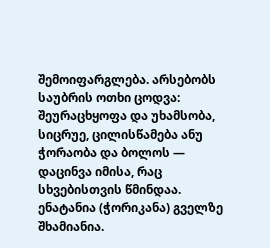შემოიფარგლება. არსებობს საუბრის ოთხი ცოდვა: შეურაცხყოფა და უხამსობა, სიცრუე, ცილისწამება ანუ ჭორაობა და ბოლოს — დაცინვა იმისა, რაც სხვებისთვის წმინდაა. ენატანია (ჭორიკანა) გველზე შხამიანია.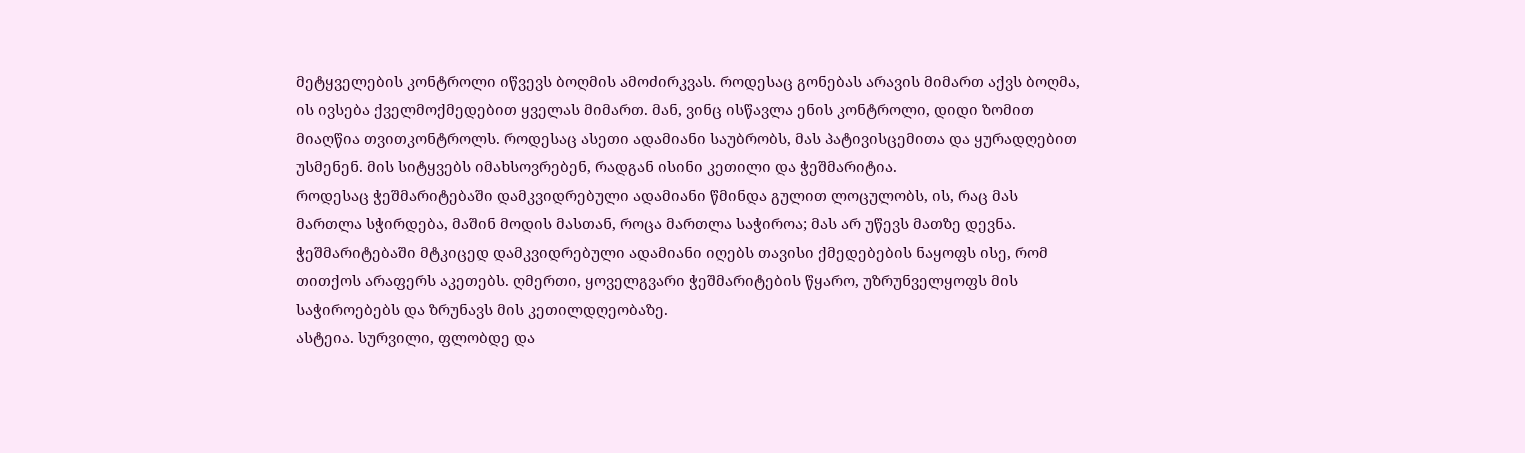მეტყველების კონტროლი იწვევს ბოღმის ამოძირკვას. როდესაც გონებას არავის მიმართ აქვს ბოღმა, ის ივსება ქველმოქმედებით ყველას მიმართ. მან, ვინც ისწავლა ენის კონტროლი, დიდი ზომით მიაღწია თვითკონტროლს. როდესაც ასეთი ადამიანი საუბრობს, მას პატივისცემითა და ყურადღებით უსმენენ. მის სიტყვებს იმახსოვრებენ, რადგან ისინი კეთილი და ჭეშმარიტია.
როდესაც ჭეშმარიტებაში დამკვიდრებული ადამიანი წმინდა გულით ლოცულობს, ის, რაც მას მართლა სჭირდება, მაშინ მოდის მასთან, როცა მართლა საჭიროა; მას არ უწევს მათზე დევნა. ჭეშმარიტებაში მტკიცედ დამკვიდრებული ადამიანი იღებს თავისი ქმედებების ნაყოფს ისე, რომ თითქოს არაფერს აკეთებს. ღმერთი, ყოველგვარი ჭეშმარიტების წყარო, უზრუნველყოფს მის საჭიროებებს და ზრუნავს მის კეთილდღეობაზე.
ასტეია. სურვილი, ფლობდე და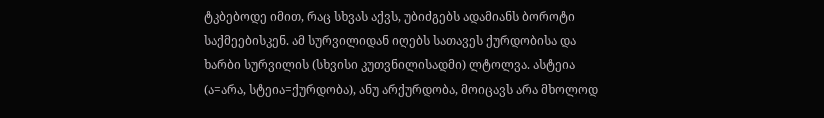ტკბებოდე იმით, რაც სხვას აქვს, უბიძგებს ადამიანს ბოროტი საქმეებისკენ. ამ სურვილიდან იღებს სათავეს ქურდობისა და ხარბი სურვილის (სხვისი კუთვნილისადმი) ლტოლვა. ასტეია (ა=არა, სტეია=ქურდობა), ანუ არქურდობა, მოიცავს არა მხოლოდ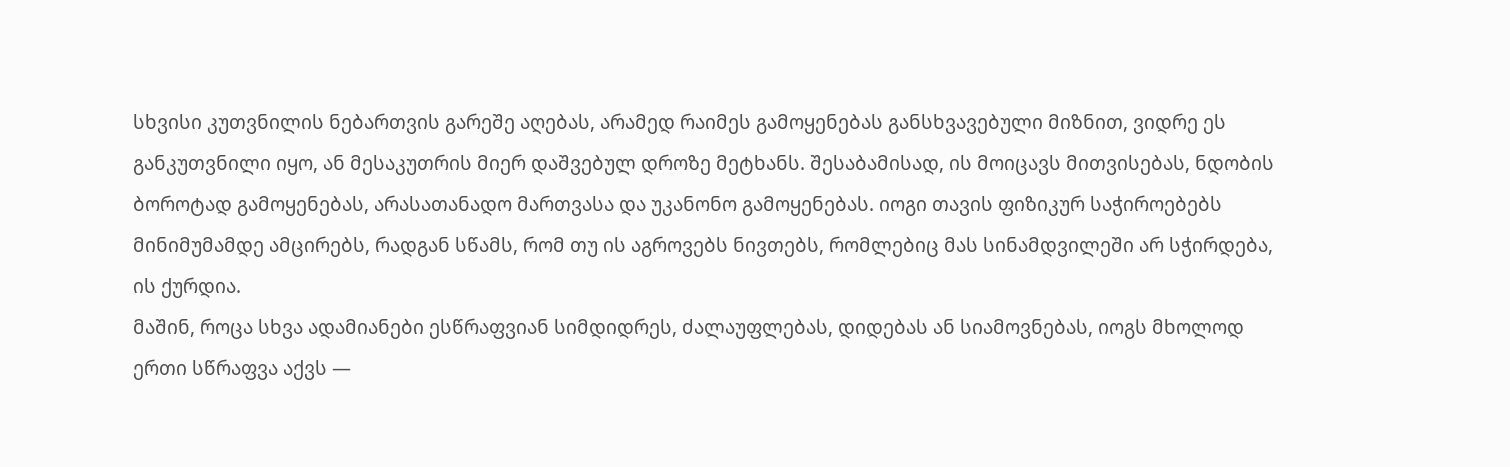სხვისი კუთვნილის ნებართვის გარეშე აღებას, არამედ რაიმეს გამოყენებას განსხვავებული მიზნით, ვიდრე ეს განკუთვნილი იყო, ან მესაკუთრის მიერ დაშვებულ დროზე მეტხანს. შესაბამისად, ის მოიცავს მითვისებას, ნდობის ბოროტად გამოყენებას, არასათანადო მართვასა და უკანონო გამოყენებას. იოგი თავის ფიზიკურ საჭიროებებს მინიმუმამდე ამცირებს, რადგან სწამს, რომ თუ ის აგროვებს ნივთებს, რომლებიც მას სინამდვილეში არ სჭირდება, ის ქურდია.
მაშინ, როცა სხვა ადამიანები ესწრაფვიან სიმდიდრეს, ძალაუფლებას, დიდებას ან სიამოვნებას, იოგს მხოლოდ ერთი სწრაფვა აქვს —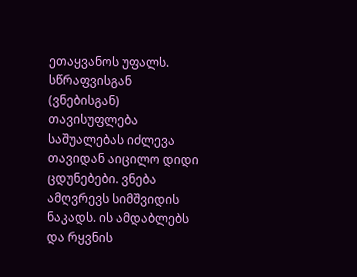ეთაყვანოს უფალს. სწრაფვისგან (ვნებისგან) თავისუფლება საშუალებას იძლევა თავიდან აიცილო დიდი ცდუნებები. ვნება ამღვრევს სიმშვიდის ნაკადს. ის ამდაბლებს და რყვნის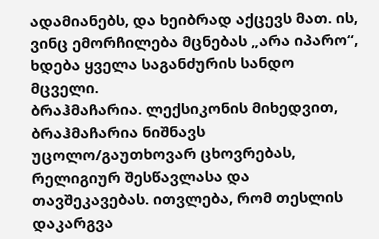ადამიანებს, და ხეიბრად აქცევს მათ. ის, ვინც ემორჩილება მცნებას „არა იპარო“, ხდება ყველა საგანძურის სანდო მცველი.
ბრაჰმაჩარია. ლექსიკონის მიხედვით, ბრაჰმაჩარია ნიშნავს უცოლო/გაუთხოვარ ცხოვრებას, რელიგიურ შესწავლასა და თავშეკავებას. ითვლება, რომ თესლის დაკარგვა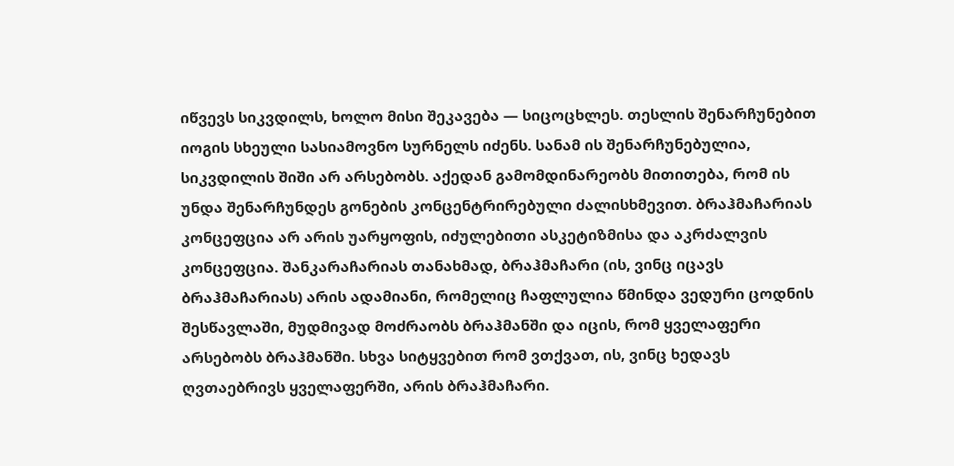იწვევს სიკვდილს, ხოლო მისი შეკავება — სიცოცხლეს. თესლის შენარჩუნებით იოგის სხეული სასიამოვნო სურნელს იძენს. სანამ ის შენარჩუნებულია, სიკვდილის შიში არ არსებობს. აქედან გამომდინარეობს მითითება, რომ ის უნდა შენარჩუნდეს გონების კონცენტრირებული ძალისხმევით. ბრაჰმაჩარიას კონცეფცია არ არის უარყოფის, იძულებითი ასკეტიზმისა და აკრძალვის კონცეფცია. შანკარაჩარიას თანახმად, ბრაჰმაჩარი (ის, ვინც იცავს ბრაჰმაჩარიას) არის ადამიანი, რომელიც ჩაფლულია წმინდა ვედური ცოდნის შესწავლაში, მუდმივად მოძრაობს ბრაჰმანში და იცის, რომ ყველაფერი არსებობს ბრაჰმანში. სხვა სიტყვებით რომ ვთქვათ, ის, ვინც ხედავს ღვთაებრივს ყველაფერში, არის ბრაჰმაჩარი.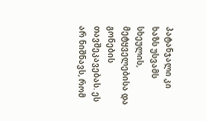პატანჯალი კი ხაზს უსვამს სხეულის, მეტყველებისა და გონების თავშეკავებას. ეს არ ნიშნავს, რომ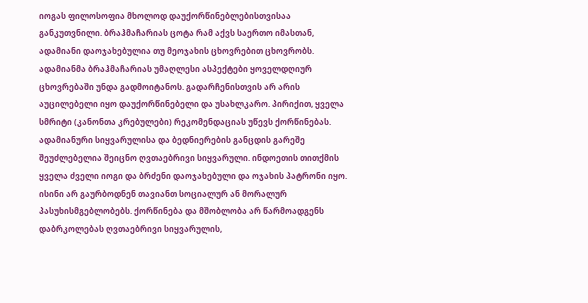იოგას ფილოსოფია მხოლოდ დაუქორწინებლებისთვისაა განკუთვნილი. ბრაჰმაჩარიას ცოტა რამ აქვს საერთო იმასთან, ადამიანი დაოჯახებულია თუ მეოჯახის ცხოვრებით ცხოვრობს. ადამიანმა ბრაჰმაჩარიას უმაღლესი ასპექტები ყოველდღიურ ცხოვრებაში უნდა გადმოიტანოს. გადარჩენისთვის არ არის აუცილებელი იყო დაუქორწინებელი და უსახლკარო. პირიქით, ყველა სმრიტი (კანონთა კრებულები) რეკომენდაციას უწევს ქორწინებას. ადამიანური სიყვარულისა და ბედნიერების განცდის გარეშე შეუძლებელია შეიცნო ღვთაებრივი სიყვარული. ინდოეთის თითქმის ყველა ძველი იოგი და ბრძენი დაოჯახებული და ოჯახის პატრონი იყო. ისინი არ გაურბოდნენ თავიანთ სოციალურ ან მორალურ პასუხისმგებლობებს. ქორწინება და მშობლობა არ წარმოადგენს დაბრკოლებას ღვთაებრივი სიყვარულის,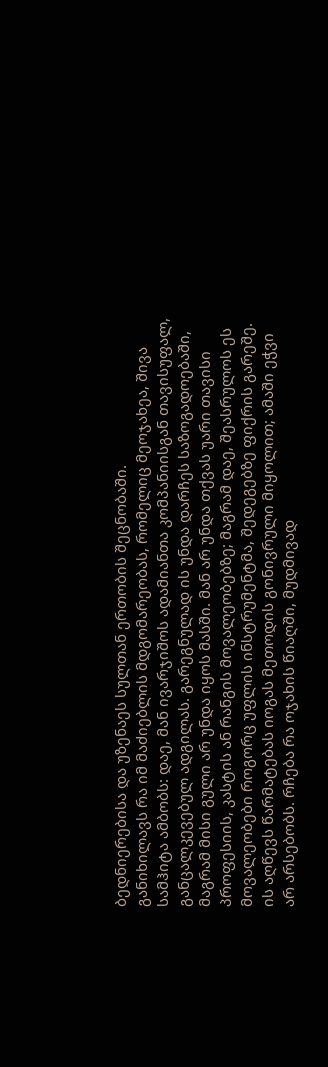ბედნიერებისა და უზენაეს სულთან ერთობის შეცნობაში.
განიხილავს რა იმ მაძიებლის მდგომარეობას, რომელიც მეოჯახეა, შივა სამჰიტა ამბობს: დაე, მან ივარჯიშოს ადამიანთა კომპანიისგან თავისუფალ, განცალკევებულ ადგილას. გარეგნულად ის უნდა დარჩეს საზოგადოებაში, მაგრამ მისი გული არ უნდა იყოს მასში. მან არ უნდა თქვას უარი თავისი პროფესიის, კასტის ან რანგის მოვალეობებზე; მაგრამ დაე, შეასრულოს ეს მოვალეობები როგორც უფლის ინსტრუმენტმა, შედეგებზე ფიქრის გარეშე. ის აღწევს წარმატებას იოგას მეთოდის გონივრული მიყოლით; ამაში ეჭვი არ არსებობს. რჩება რა ოჯახის წიაღში, მუდმივად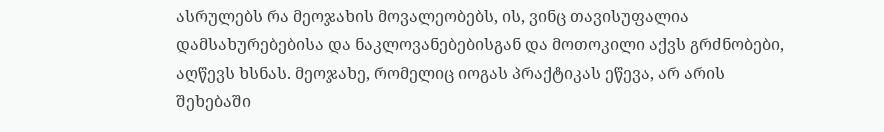ასრულებს რა მეოჯახის მოვალეობებს, ის, ვინც თავისუფალია დამსახურებებისა და ნაკლოვანებებისგან და მოთოკილი აქვს გრძნობები, აღწევს ხსნას. მეოჯახე, რომელიც იოგას პრაქტიკას ეწევა, არ არის შეხებაში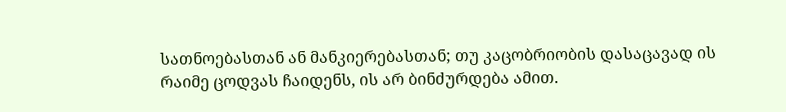სათნოებასთან ან მანკიერებასთან; თუ კაცობრიობის დასაცავად ის რაიმე ცოდვას ჩაიდენს, ის არ ბინძურდება ამით.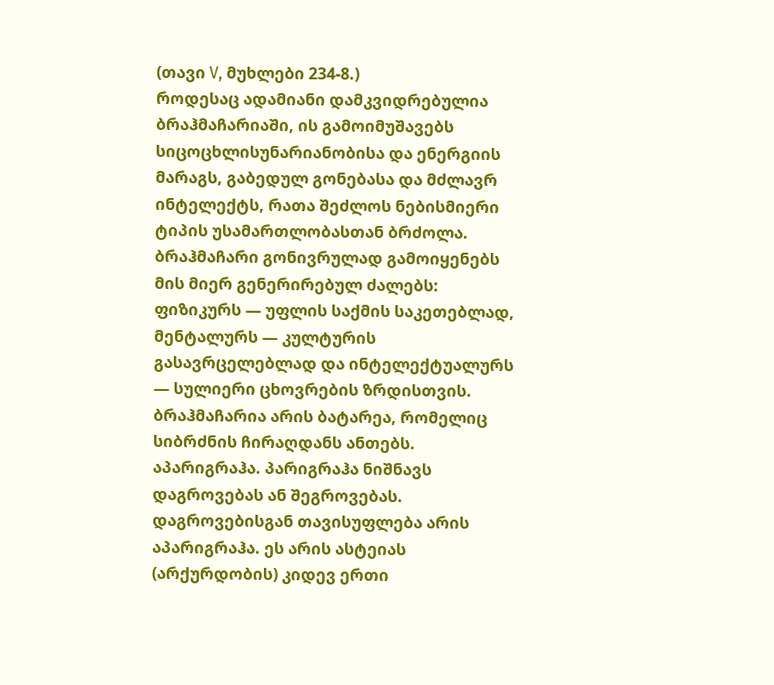(თავი V, მუხლები 234-8.)
როდესაც ადამიანი დამკვიდრებულია ბრაჰმაჩარიაში, ის გამოიმუშავებს სიცოცხლისუნარიანობისა და ენერგიის მარაგს, გაბედულ გონებასა და მძლავრ ინტელექტს, რათა შეძლოს ნებისმიერი ტიპის უსამართლობასთან ბრძოლა. ბრაჰმაჩარი გონივრულად გამოიყენებს მის მიერ გენერირებულ ძალებს: ფიზიკურს — უფლის საქმის საკეთებლად, მენტალურს — კულტურის გასავრცელებლად და ინტელექტუალურს — სულიერი ცხოვრების ზრდისთვის. ბრაჰმაჩარია არის ბატარეა, რომელიც სიბრძნის ჩირაღდანს ანთებს.
აპარიგრაჰა. პარიგრაჰა ნიშნავს დაგროვებას ან შეგროვებას. დაგროვებისგან თავისუფლება არის აპარიგრაჰა. ეს არის ასტეიას (არქურდობის) კიდევ ერთი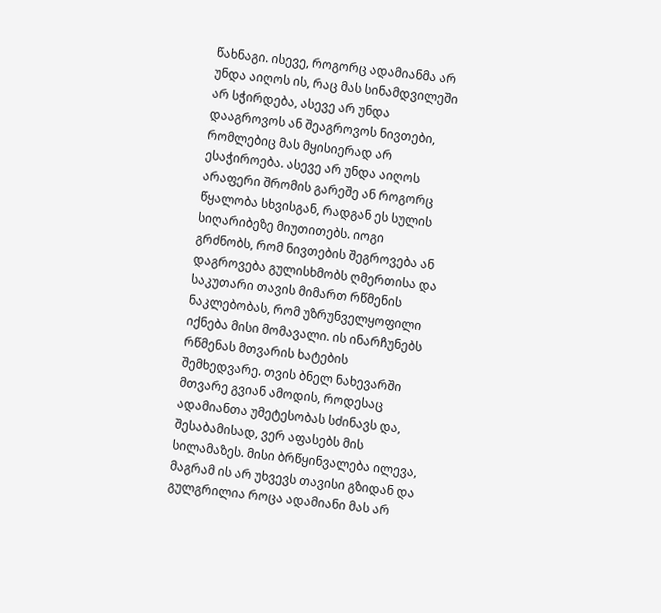წახნაგი. ისევე, როგორც ადამიანმა არ უნდა აიღოს ის, რაც მას სინამდვილეში არ სჭირდება, ასევე არ უნდა დააგროვოს ან შეაგროვოს ნივთები, რომლებიც მას მყისიერად არ ესაჭიროება. ასევე არ უნდა აიღოს არაფერი შრომის გარეშე ან როგორც წყალობა სხვისგან, რადგან ეს სულის სიღარიბეზე მიუთითებს. იოგი გრძნობს, რომ ნივთების შეგროვება ან დაგროვება გულისხმობს ღმერთისა და საკუთარი თავის მიმართ რწმენის ნაკლებობას, რომ უზრუნველყოფილი იქნება მისი მომავალი. ის ინარჩუნებს რწმენას მთვარის ხატების შემხედვარე. თვის ბნელ ნახევარში მთვარე გვიან ამოდის, როდესაც ადამიანთა უმეტესობას სძინავს და, შესაბამისად, ვერ აფასებს მის სილამაზეს. მისი ბრწყინვალება ილევა, მაგრამ ის არ უხვევს თავისი გზიდან და გულგრილია როცა ადამიანი მას არ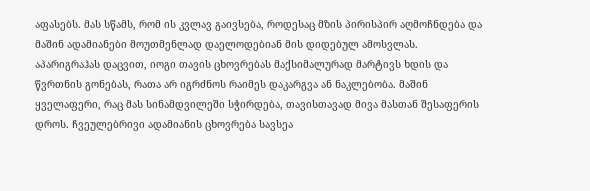აფასებს. მას სწამს, რომ ის კვლავ გაივსება, როდესაც მზის პირისპირ აღმოჩნდება და მაშინ ადამიანები მოუთმენლად დაელოდებიან მის დიდებულ ამოსვლას.
აპარიგრაჰას დაცვით, იოგი თავის ცხოვრებას მაქსიმალურად მარტივს ხდის და წვრთნის გონებას, რათა არ იგრძნოს რაიმეს დაკარგვა ან ნაკლებობა. მაშინ ყველაფერი, რაც მას სინამდვილეში სჭირდება, თავისთავად მივა მასთან შესაფერის დროს. ჩვეულებრივი ადამიანის ცხოვრება სავსეა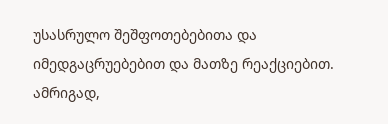უსასრულო შეშფოთებებითა და იმედგაცრუებებით და მათზე რეაქციებით. ამრიგად,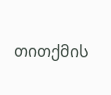თითქმის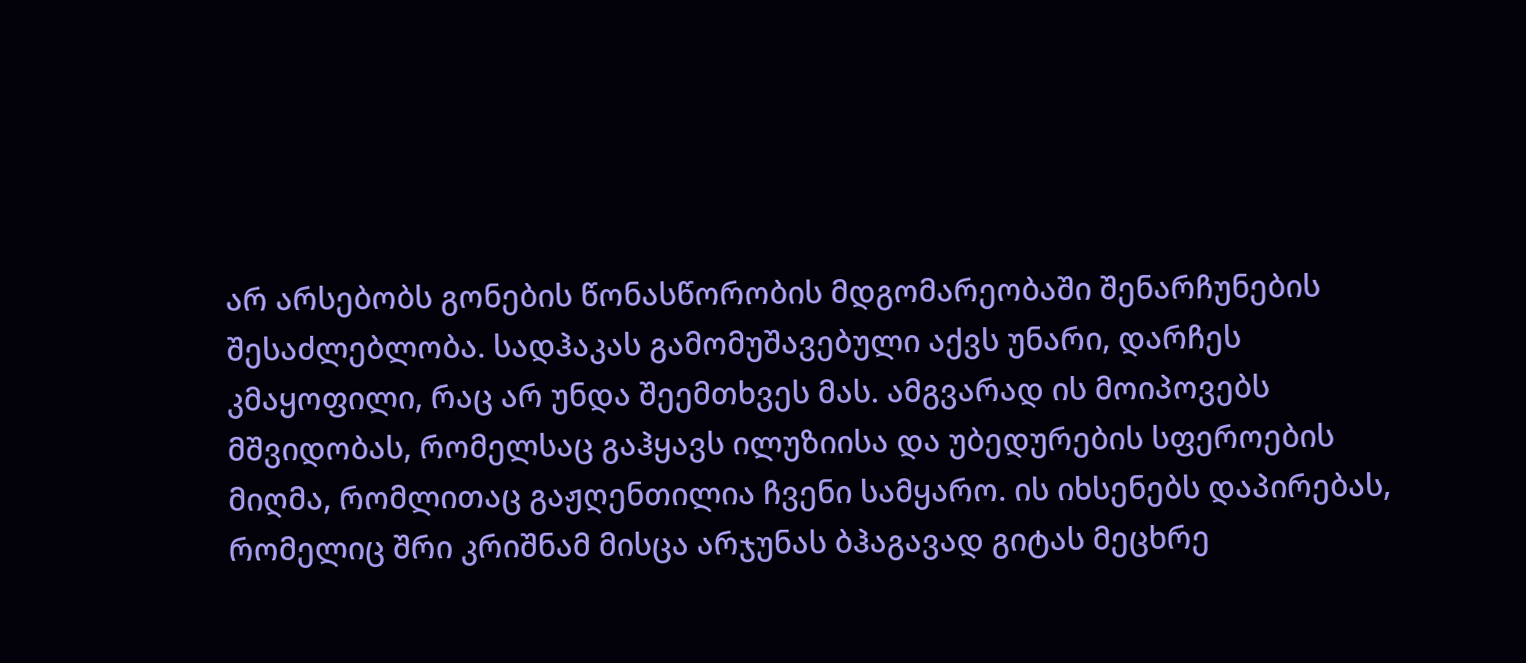არ არსებობს გონების წონასწორობის მდგომარეობაში შენარჩუნების შესაძლებლობა. სადჰაკას გამომუშავებული აქვს უნარი, დარჩეს კმაყოფილი, რაც არ უნდა შეემთხვეს მას. ამგვარად ის მოიპოვებს მშვიდობას, რომელსაც გაჰყავს ილუზიისა და უბედურების სფეროების მიღმა, რომლითაც გაჟღენთილია ჩვენი სამყარო. ის იხსენებს დაპირებას, რომელიც შრი კრიშნამ მისცა არჯუნას ბჰაგავად გიტას მეცხრე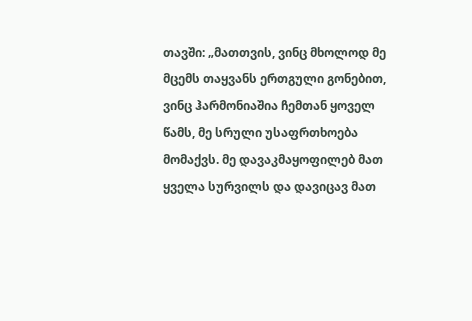თავში: „მათთვის, ვინც მხოლოდ მე მცემს თაყვანს ერთგული გონებით, ვინც ჰარმონიაშია ჩემთან ყოველ წამს, მე სრული უსაფრთხოება მომაქვს. მე დავაკმაყოფილებ მათ ყველა სურვილს და დავიცავ მათ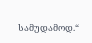სამუდამოდ.“